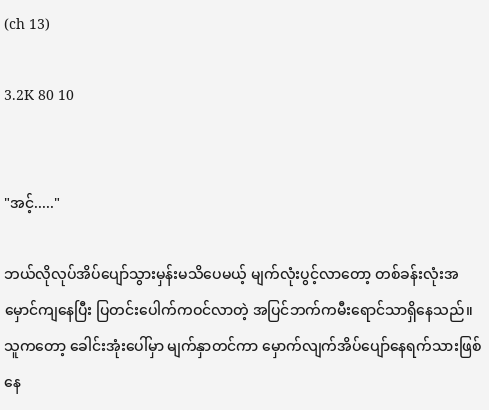(ch 13)

3.2K 80 10


"အင့်....."

ဘယ်လိုလုပ်အိပ်ပျော်သွားမှန်းမသိပေမယ့် မျက်လုံးပွင့်လာတော့ တစ်ခန်းလုံးအမှောင်ကျနေပြီး ပြတင်းပေါက်ကဝင်လာတဲ့ အပြင်ဘက်ကမီးရောင်သာရှိနေသည်။သူကတော့ ခေါင်းအုံးပေါ်မှာ မျက်နှာတင်ကာ မှောက်လျက်အိပ်ပျော်နေရက်သားဖြစ်နေ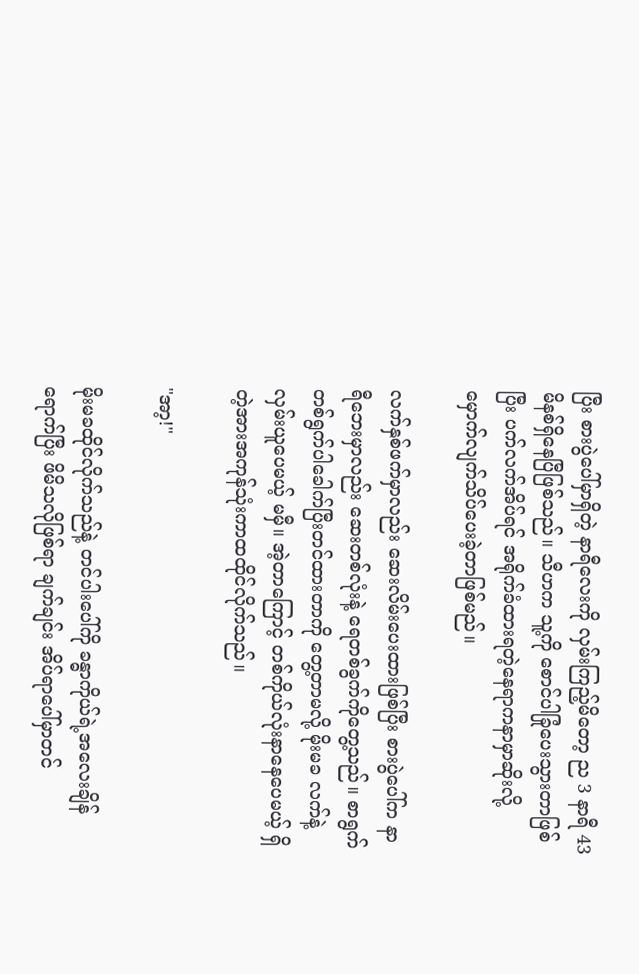ပြီး စားပွဲပေါ်မှာရှိတဲ့ နာရီလေးကို လှမ်းကြည့်မိတော့ ည 3 နာရီ 43 မိနစ်ရှိနေပြီဖြစ်သည်။ သီဟက သူ့ကို စောင်ပါခြုံပေးသွားတာဖြစ်ပြီး ပက်လက်အိပ်ရင် အရိုက်ခံထားရတဲ့နေရာကနာမှာဆိုးလို့ မှောက်လျက်သိပ်ပေးခဲ့တာဖြစ်မည်။

လက်နှစ်ဖက်မှာလည်း ဆေးလိမ်းပေးထားဖြစ်ပြီး စားပွဲပေါ်က နာရီဘေးမှာလည်း ဆေးတစ်လုံးနဲ့ ရေတစ်ခွက်ကိုတွေ့သည်။ စာရွက်တစ်ရွက်ပါခေါက်ပြီးတင်ထားတာကို တွေ့တာမလို့ မိုးမခ လက်နဲ့လှမ်းယူပေမယ့် မမှီ။ အဲ့တာကြောင့် တစ်ကိုယ်လုံးနာနေပေမယ့် ရှိတဲ့အားအကုန်သုံးကာထထိုင်လိုက်သည်။

"အာ့!"

မိုးမခထိုင်လိုက်သည်နဲ့ တင်ပါးပေါ်ကို ခန္ဓာကိုယ်ရဲ့အလေးချိန်ရောက်ပြီး ဖိမိသလိုဖြစ်ရာ ချက်ချင်း အိပ်ရာပေါ်မှာတင်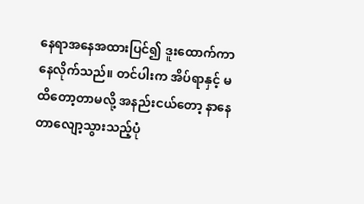နေရာအနေအထားပြင်၍ ဒူးထောက်ကာနေလိုက်သည်။ တင်ပါးက အိပ်ရာနှင့် မထိတော့တာမလို့ အနည်းငယ်တော့ နာနေတာလျော့သွားသည့်ပုံ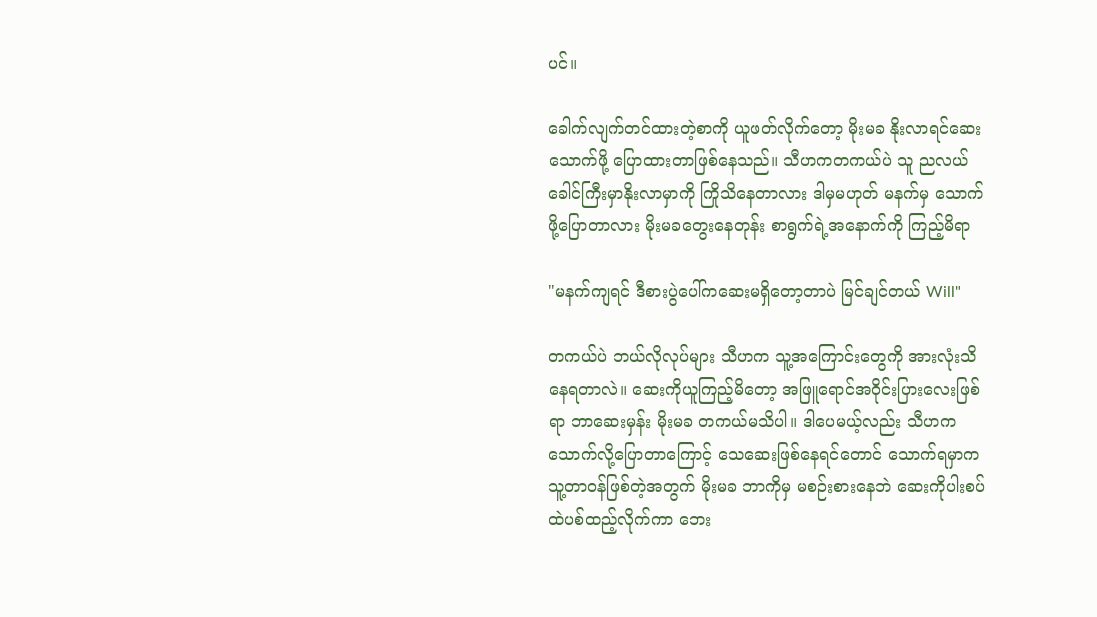ပင်။

ခေါက်လျက်တင်ထားတဲ့စာကို ယူဖတ်လိုက်တော့ မိုးမခ နိုးလာရင်ဆေးသောက်ဖို့ ပြောထားတာဖြစ်နေသည်။ သီဟကတကယ်ပဲ သူ ညလယ်ခေါင်ကြီးမှာနိုးလာမှာကို ကြိုသိနေတာလား ဒါမှမဟုတ် မနက်မှ သောက်ဖို့ပြောတာလား မိုးမခတွေးနေတုန်း စာရွက်ရဲ့အနောက်ကို ကြည့်မိရာ

"မနက်ကျရင် ဒီစားပွဲပေါ်ကဆေးမရှိတော့တာပဲ မြင်ချင်တယ် Will"

တကယ်ပဲ ဘယ်လိုလုပ်များ သီဟက သူ့အကြောင်းတွေကို အားလုံးသိနေရတာလဲ။ ဆေးကိုယူကြည့်မိတော့ အဖြူရောင်အဝိုင်းပြားလေးဖြစ်ရာ ဘာဆေးမှန်း မိုးမခ တကယ်မသိပါ။ ဒါပေမယ့်လည်း သီဟက သောက်လို့ပြောတာကြောင့် သေဆေးဖြစ်နေရင်တောင် သောက်ရမှာက သူ့တာဝန်ဖြစ်တဲ့အတွက် မိုးမခ ဘာကိုမှ မစဉ်းစားနေဘဲ ဆေးကိုပါးစပ်ထဲပစ်ထည့်လိုက်ကာ ဘေး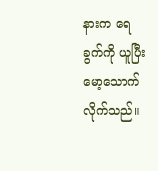နားက ရေခွက်ကို ယူပြီး မော့သောက်လိုက်သည်။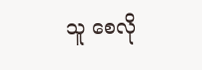သူ စေလို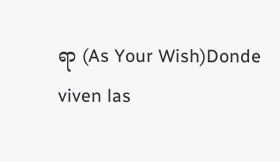ရာ (As Your Wish)Donde viven las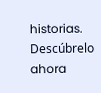historias. Descúbrelo ahora